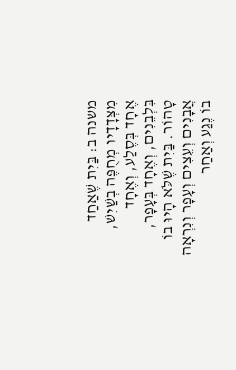משנה ב: בַּיִת שֶׁאַחַד מִצְּדָדָיו מְחֻפֶּה בְשַׁיִשׁ, אֶחָד בְּסֶלַע, וְאֶחָד בִּלְבֵנִים, וְאֶחָד בְּעָפָר, טָהוֹר. בַּיִת שֶׁלֹּא הָיוּ בוֹ אֲבָנִים וְעֵצִים וְעָפָר וְנִרְאָה בוֹ נֶגַע וְאַחַר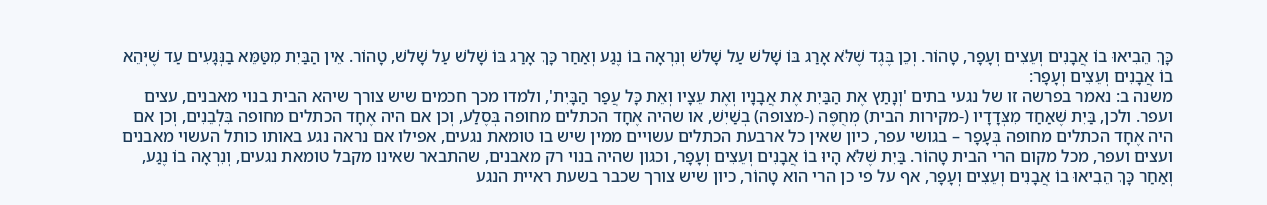כָּךְ הֵבִיאוּ בוֹ אֲבָנִים וְעֵצִים וְעָפָר, טָהוֹר. וְכֵן בֶּגֶד שֶׁלֹּא אָרַג בּוֹ שָׁלשׁ עַל שָׁלשׁ וְנִרְאָה בוֹ נֶגַע וְאַחַר כָּךְ אָרַג בּוֹ שָׁלשׁ עַל שָׁלשׁ, טָהוֹר. אֵין הַבַּיִת מִטַּמֵּא בַנְּגָעִים עַד שֶׁיְּהֵא בוֹ אֲבָנִים וְעֵצִים וְעָפָר:
משנה ב: נאמר בפרשה זו של נגעי בתים 'וְנָתַץ אֶת הַבַּיִת אֶת אֲבָנָיו וְאֶת עֵצָיו וְאֵת כָּל עֲפַר הַבָּיִת', ולמדו מכך חכמים שיש צורך שיהא הבית בנוי מאבנים, עצים ועפר. ולכן, בַּיִת שֶׁאַחַד מִצְּדָדָיו (-מקירות הבית) מְחֻפֶּה (-מצופה) בְשַׁיִשׁ, או שהיה אֶחָד הכתלים מחופה בְּסֶלַע, וְכן אם היה אֶחָד הכתלים מחופה בִּלְבֵנִים, וְכן אם היה אֶחָד הכתלים מחופה בְּעָפָר – בגושי עפר, כיון שאין כל ארבעת הכתלים עשויים ממין שיש בו טומאת נגעים, אפילו אם נראה נגע באותו כותל העשוי מאבנים ועצים ועפר, מכל מקום הרי הבית טָהוֹר. בַּיִת שֶׁלֹּא הָיוּ בוֹ אֲבָנִים וְעֵצִים וְעָפָר, וכגון שהיה בנוי רק מאבנים, שהתבאר שאינו מקבל טומאת נגעים, וְנִרְאָה בוֹ נֶגַע, וְאַחַר כָּךְ הֵבִיאוּ בוֹ אֲבָנִים וְעֵצִים וְעָפָר, אף על פי כן הרי הוא טָהוֹר, כיון שיש צורך שכבר בשעת ראיית הנגע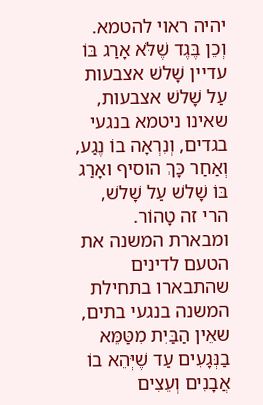יהיה ראוי להטמא. וְכֵן בֶּגֶד שֶׁלֹּא אָרַג בּוֹ עדיין שָׁלשׁ אצבעות עַל שָׁלשׁ אצבעות, שאינו ניטמא בנגעי בגדים, וְנִרְאָה בוֹ נֶגַע, וְאַחַר כָּךְ הוסיף ואָרַג בּוֹ שָׁלשׁ עַל שָׁלשׁ, הרי זה טָהוֹר. ומבארת המשנה את הטעם לדינים שהתבארו בתחילת המשנה בנגעי בתים, שאֵין הַבַּיִת מִטַּמֵּא בַנְּגָעִים עַד שֶׁיְּהֵא בוֹ אֲבָנִים וְעֵצִים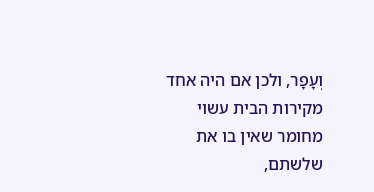וְעָפָר, ולכן אם היה אחד מקירות הבית עשוי מחומר שאין בו את שלשתם,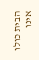הבית כולו אינו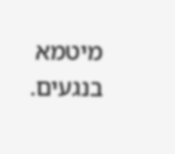מיטמא בנגעים.